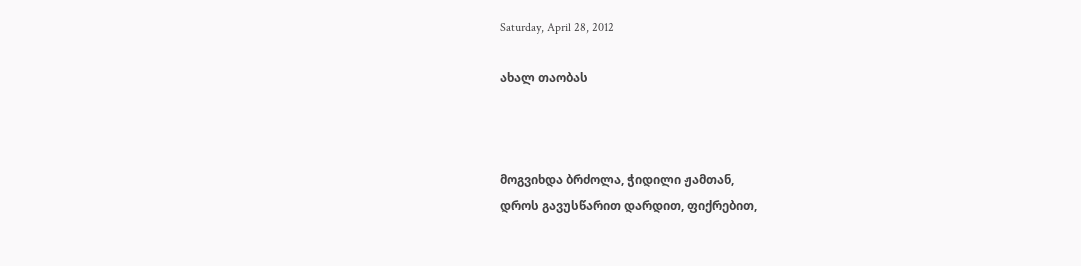Saturday, April 28, 2012

ახალ თაობას



მოგვიხდა ბრძოლა, ჭიდილი ჟამთან,
დროს გავუსწარით დარდით, ფიქრებით,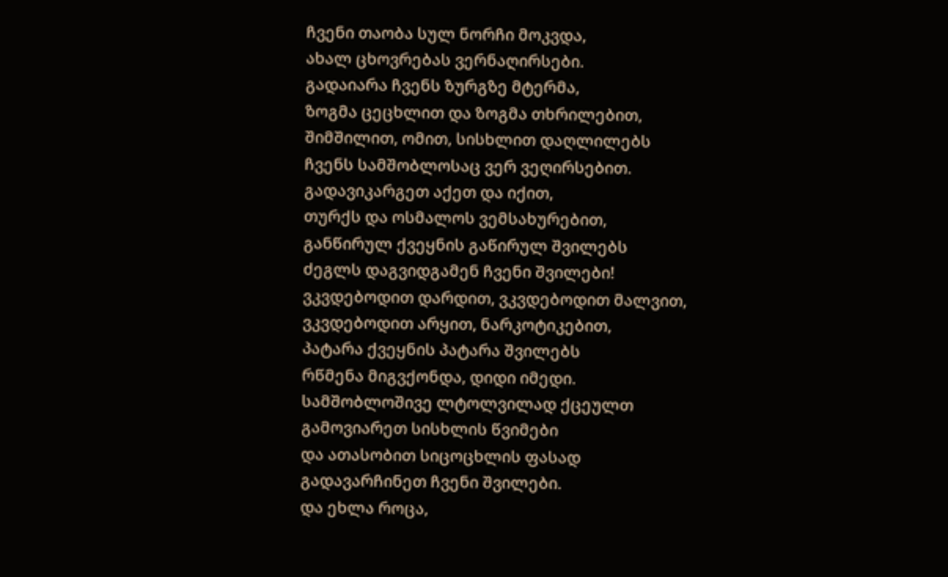ჩვენი თაობა სულ ნორჩი მოკვდა,
ახალ ცხოვრებას ვერნაღირსები.
გადაიარა ჩვენს ზურგზე მტერმა,
ზოგმა ცეცხლით და ზოგმა თხრილებით,
შიმშილით, ომით, სისხლით დაღლილებს
ჩვენს სამშობლოსაც ვერ ვეღირსებით.
გადავიკარგეთ აქეთ და იქით,
თურქს და ოსმალოს ვემსახურებით,
განწირულ ქვეყნის გაწირულ შვილებს
ძეგლს დაგვიდგამენ ჩვენი შვილები!
ვკვდებოდით დარდით, ვკვდებოდით მალვით,
ვკვდებოდით არყით, ნარკოტიკებით,
პატარა ქვეყნის პატარა შვილებს
რწმენა მიგვქონდა, დიდი იმედი.
სამშობლოშივე ლტოლვილად ქცეულთ
გამოვიარეთ სისხლის წვიმები
და ათასობით სიცოცხლის ფასად
გადავარჩინეთ ჩვენი შვილები.
და ეხლა როცა,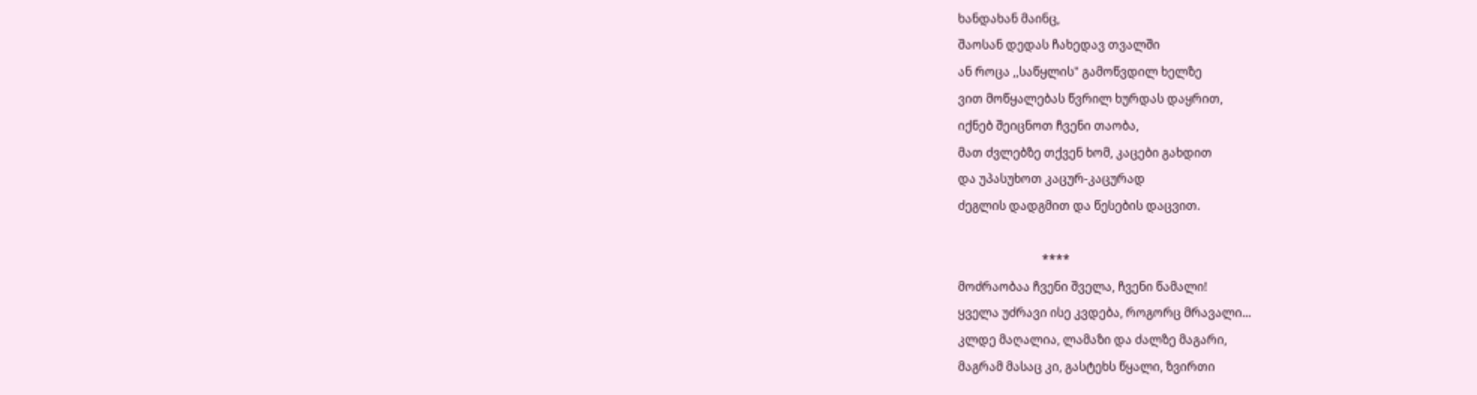ხანდახან მაინც,
შაოსან დედას ჩახედავ თვალში
ან როცა ,,საწყლის" გამოწვდილ ხელზე
ვით მოწყალებას წვრილ ხურდას დაყრით,
იქნებ შეიცნოთ ჩვენი თაობა,
მათ ძვლებზე თქვენ ხომ, კაცები გახდით
და უპასუხოთ კაცურ-კაცურად
ძეგლის დადგმით და წესების დაცვით.

                            ****
მოძრაობაა ჩვენი შველა, ჩვენი წამალი!
ყველა უძრავი ისე კვდება, როგორც მრავალი...
კლდე მაღალია, ლამაზი და ძალზე მაგარი,
მაგრამ მასაც კი, გასტეხს წყალი, ზვირთი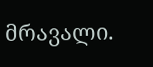მრავალი.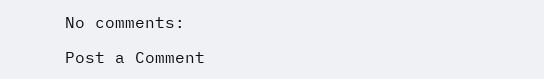No comments:

Post a Comment